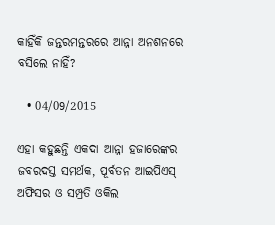କାହିଁକି ଜନ୍ତରମନ୍ତରରେ ଆନ୍ନା ଅନଶନରେ ବସିଲେ ନାହିଁ?

  • 04/09/2015

ଏହା କହୁଛନ୍ତି ଏକଦା ଆନ୍ନା ହଜାରେଙ୍କର ଜବରଦସ୍ତ ସମର୍ଥକ, ପୂର୍ବତନ ଆଇପିଏସ୍ ଅଫିସର ଓ ସମ୍ପ୍ରତି ଓକିଲ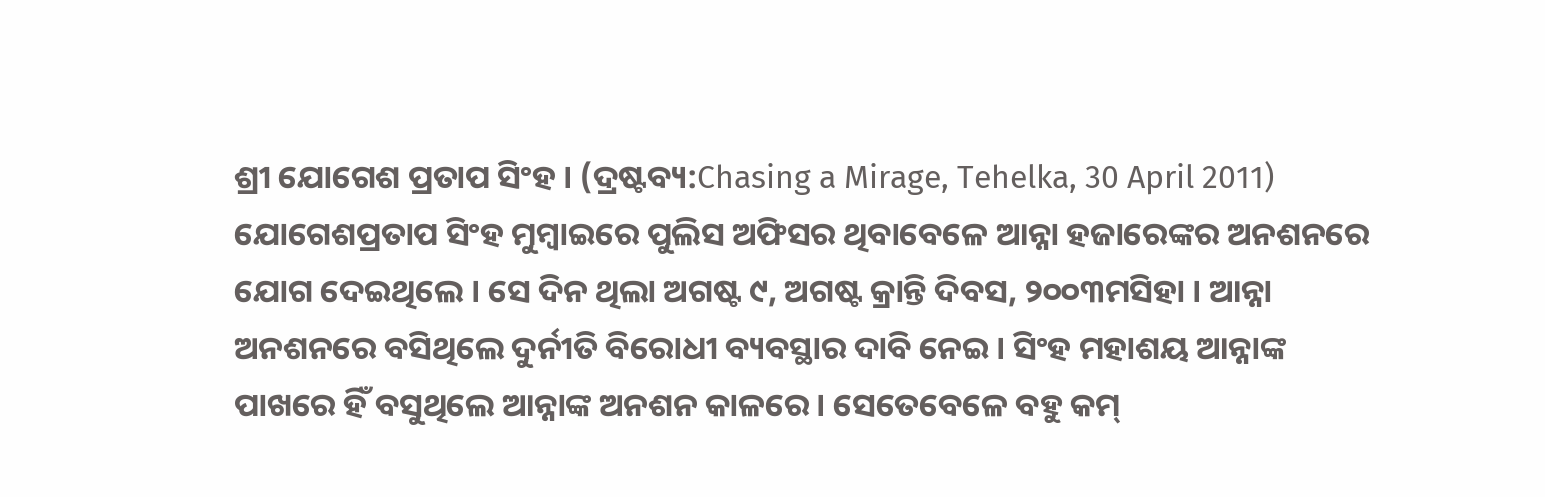ଶ୍ରୀ ଯୋଗେଶ ପ୍ରତାପ ସିଂହ । (ଦ୍ରଷ୍ଟବ୍ୟ:Chasing a Mirage, Tehelka, 30 April 2011)
ଯୋଗେଶପ୍ରତାପ ସିଂହ ମୁମ୍ବାଇରେ ପୁଲିସ ଅଫିସର ଥିବାବେଳେ ଆନ୍ନା ହଜାରେଙ୍କର ଅନଶନରେ ଯୋଗ ଦେଇଥିଲେ । ସେ ଦିନ ଥିଲା ଅଗଷ୍ଟ ୯, ଅଗଷ୍ଟ କ୍ରାନ୍ତି ଦିବସ, ୨୦୦୩ମସିହା । ଆନ୍ନା ଅନଶନରେ ବସିଥିଲେ ଦୁର୍ନୀତି ବିରୋଧୀ ବ୍ୟବସ୍ଥାର ଦାବି ନେଇ । ସିଂହ ମହାଶୟ ଆନ୍ନାଙ୍କ ପାଖରେ ହିଁ ବସୁଥିଲେ ଆନ୍ନାଙ୍କ ଅନଶନ କାଳରେ । ସେତେବେଳେ ବହୁ କମ୍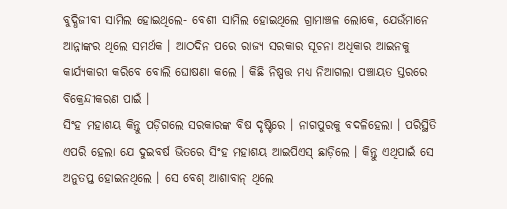ବୁଦ୍ଧିଜୀବୀ ସାମିଲ ହୋଇଥିଲେ- ବେଶୀ ସାମିଲ ହୋଇଥିଲେ ଗ୍ରାମାଞ୍ଚଳ ଲୋକେ, ଯେଉଁମାନେ ଆନ୍ନାଙ୍କର ଥିଲେ ସମର୍ଥକ । ଆଠଦିନ ପରେ ରାଜ୍ୟ ସରକାର ସୂଚନା ଅଧିକାର ଆଇନକୁ କାର୍ଯ୍ୟକାରୀ କରିବେ ବୋଲି ଘୋଷଣା କଲେ । କିଛି ନିଷ୍ପତ୍ତ ମଧ୍ୟ ନିଆଗଲା ପଞ୍ଚାୟତ ସ୍ତରରେ ବିକ୍ରେନ୍ଦୀକରଣ ପାଇଁ ।
ସିଂହ ମହାଶୟ କିନ୍ତୁ ପଡ଼ିଗଲେ ସରକାରଙ୍କ ବିଷ ଦୃଷ୍ଟିରେ । ନାଗପୁରକୁ ବଦଳିହେଲା । ପରିସ୍ଥିତି ଏପରି ହେଲା ଯେ ଦୁଇବର୍ଷ ଭିତରେ ସିଂହ ମହାଶୟ ଆଇପିଏସ୍ ଛାଡ଼ିଲେ । କିନ୍ତୁ ଏଥିପାଇଁ ସେ ଅନୁତପ୍ତ ହୋଇନଥିଲେ । ସେ ବେଶ୍ ଆଶାବାନ୍ ଥିଲେ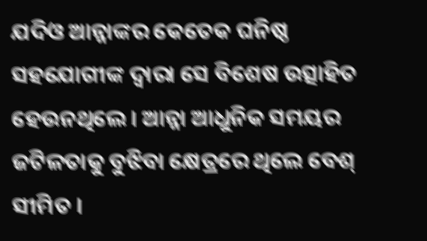ଯଦିଓ ଆନ୍ନାଙ୍କର କେତେକ ଘନିଷ୍ଠ ସହଯୋଗୀଙ୍କ ଦ୍ୱାରା ସେ ବିଶେଷ ଉତ୍ସାହିତ ହେଉନଥିଲେ । ଆନ୍ନା ଆଧୁନିକ ସମୟର ଜଟିଳତାକୁ ବୁଝିବା କ୍ଷେତ୍ରରେ ଥିଲେ ବେଶ୍ ସୀମିତ ।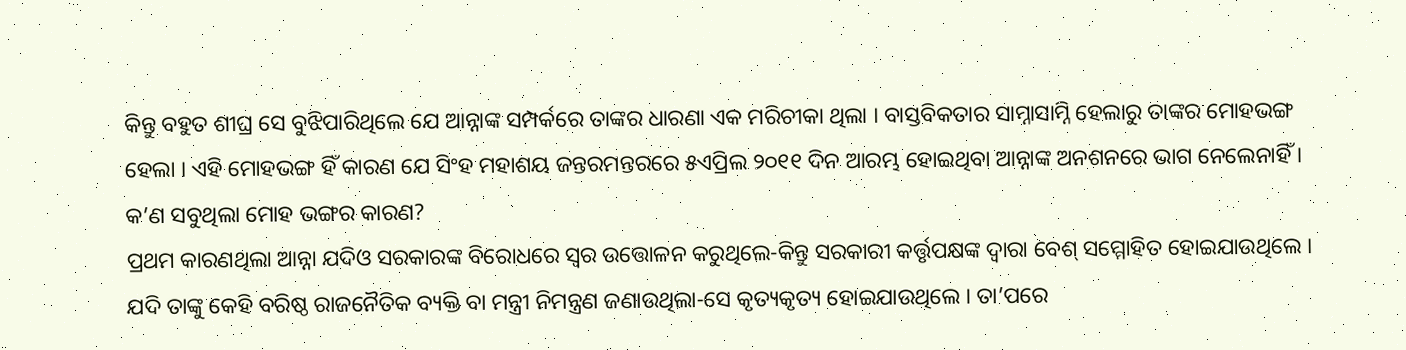କିନ୍ତୁ ବହୁତ ଶୀଘ୍ର ସେ ବୁଝିପାରିଥିଲେ ଯେ ଆନ୍ନାଙ୍କ ସମ୍ପର୍କରେ ତାଙ୍କର ଧାରଣା ଏକ ମରିଚୀକା ଥିଲା । ବାସ୍ତବିକତାର ସାମ୍ନାସାମ୍ନି ହେଲାରୁ ତାଙ୍କର ମୋହଭଙ୍ଗ ହେଲା । ଏହି ମୋହଭଙ୍ଗ ହିଁ କାରଣ ଯେ ସିଂହ ମହାଶୟ ଜନ୍ତରମନ୍ତରରେ ୫ଏପ୍ରିଲ ୨୦୧୧ ଦିନ ଆରମ୍ଭ ହୋଇଥିବା ଆନ୍ନାଙ୍କ ଅନଶନରେ ଭାଗ ନେଲେନାହିଁ ।
କ’ଣ ସବୁଥିଲା ମୋହ ଭଙ୍ଗର କାରଣ?
ପ୍ରଥମ କାରଣଥିଲା ଆନ୍ନା ଯଦିଓ ସରକାରଙ୍କ ବିରୋଧରେ ସ୍ୱର ଉତ୍ତୋଳନ କରୁଥିଲେ-କିନ୍ତୁ ସରକାରୀ କର୍ତ୍ତୃପକ୍ଷଙ୍କ ଦ୍ୱାରା ବେଶ୍ ସମ୍ମୋହିତ ହୋଇଯାଉଥିଲେ । ଯଦି ତାଙ୍କୁ କେହି ବରିଷ୍ଠ ରାଜନୈତିକ ବ୍ୟକ୍ତି ବା ମନ୍ତ୍ରୀ ନିମନ୍ତ୍ରଣ ଜଣାଉଥିଲା-ସେ କୃତ୍ୟକୃତ୍ୟ ହୋଇଯାଉଥିଲେ । ତା’ପରେ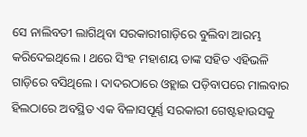ସେ ନାଲିବତୀ ଲାଗିଥିବା ସରକାରୀଗାଡ଼ିରେ ବୁଲିବା ଆରମ୍ଭ କରିଦେଇଥିଲେ । ଥରେ ସିଂହ ମହାଶୟ ତାଙ୍କ ସହିତ ଏହିଭଳି ଗାଡ଼ିରେ ବସିଥିଲେ । ଦାଦରଠାରେ ଓହ୍ଲାଇ ପଡ଼ିବାପରେ ମାଲବାର ହିଲଠାରେ ଅବସ୍ଥିତ ଏକ ବିଳାସପୂର୍ଣ୍ଣ ସରକାରୀ ଗେଷ୍ଟହାଉସକୁ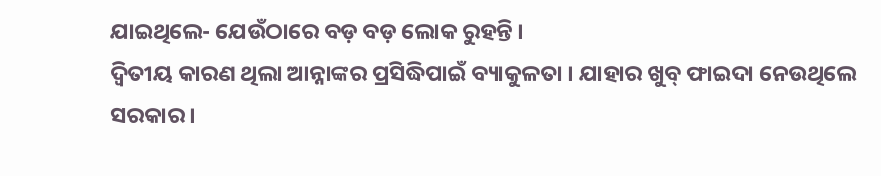ଯାଇଥିଲେ- ଯେଉଁଠାରେ ବଡ଼ ବଡ଼ ଲୋକ ରୁହନ୍ତି ।
ଦ୍ୱିତୀୟ କାରଣ ଥିଲା ଆନ୍ନାଙ୍କର ପ୍ରସିଦ୍ଧିପାଇଁ ବ୍ୟାକୁଳତା । ଯାହାର ଖୁବ୍ ଫାଇଦା ନେଉଥିଲେ ସରକାର ।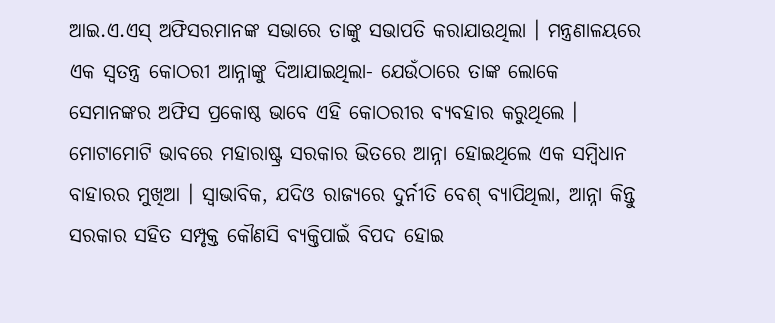ଆଇ.ଏ.ଏସ୍ ଅଫିସରମାନଙ୍କ ସଭାରେ ତାଙ୍କୁ ସଭାପତି କରାଯାଉଥିଲା । ମନ୍ତ୍ରଣାଳୟରେ ଏକ ସ୍ୱତନ୍ତ୍ର କୋଠରୀ ଆନ୍ନାଙ୍କୁ ଦିଆଯାଇଥିଲା- ଯେଉଁଠାରେ ତାଙ୍କ ଲୋକେ ସେମାନଙ୍କର ଅଫିସ ପ୍ରକୋଷ୍ଠ ଭାବେ ଏହି କୋଠରୀର ବ୍ୟବହାର କରୁଥିଲେ ।
ମୋଟାମୋଟି ଭାବରେ ମହାରାଷ୍ଟ୍ର ସରକାର ଭିତରେ ଆନ୍ନା ହୋଇଥିଲେ ଏକ ସମ୍ବିଧାନ ବାହାରର ମୁଖିଆ । ସ୍ୱାଭାବିକ, ଯଦିଓ ରାଜ୍ୟରେ ଦୁର୍ନୀତି ବେଶ୍ ବ୍ୟାପିଥିଲା, ଆନ୍ନା କିନ୍ତୁ ସରକାର ସହିତ ସମ୍ପୃକ୍ତ କୌଣସି ବ୍ୟକ୍ତିପାଇଁ ବିପଦ ହୋଇ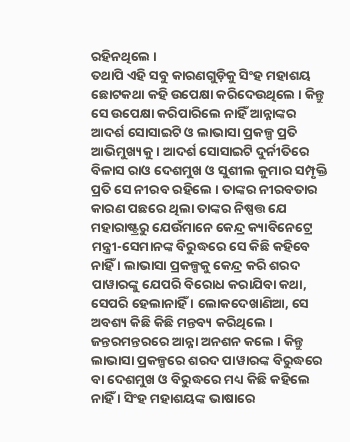ରହିନଥିଲେ ।
ତଥାପି ଏହି ସବୁ କାରଣଗୁଡ଼ିକୁ ସିଂହ ମହାଶୟ ଛୋଟକଥା କହି ଉପେକ୍ଷା କରିଦେଉଥିଲେ । କିନ୍ତୁ ସେ ଉପେକ୍ଷା କରିପାରିଲେ ନାହିଁ ଆନ୍ନାଙ୍କର ଆଦର୍ଶ ସୋସାଇଟି ଓ ଲାଭାସା ପ୍ରକଳ୍ପ ପ୍ରତି ଆଭିମୁଖ୍ୟକୁ । ଆଦର୍ଶ ସୋସାଇଟି ଦୁର୍ନୀତିରେ ବିଳାସ ରାଓ ଦେଶମୁଖ ଓ ସୁଶୀଲ କୁମାର ସମ୍ପୃକ୍ତି ପ୍ରତି ସେ ନୀରବ ରହିଲେ । ତାଙ୍କର ନୀରବତାର କାରଣ ପଛରେ ଥିଲା ତାଙ୍କର ନିଷ୍ପତ୍ତ ଯେ ମହାରାଷ୍ଟ୍ରରୁ ଯେଉଁମାନେ କେନ୍ଦ୍ର କ୍ୟାବିନେଟ୍ରେ ମନ୍ତ୍ରୀ-ସେମାନଙ୍କ ବିରୁଦ୍ଧରେ ସେ କିଛି କହିବେ ନାହିଁ । ଲାଭାସା ପ୍ରକଳ୍ପକୁ କେନ୍ଦ୍ର କରି ଶରଦ ପାୱାରଙ୍କୁ ଯେପରି ବିରୋଧ କରାଯିବା କଥା, ସେପରି ହେଲାନାହିଁ । ଲୋକଦେଖାଣିଆ, ସେ ଅବଶ୍ୟ କିଛି କିଛି ମନ୍ତବ୍ୟ କରିଥିଲେ ।
ଜନ୍ତରମନ୍ତରରେ ଆନ୍ନା ଅନଶନ କଲେ । କିନ୍ତୁ ଲାଭାସା ପ୍ରକଳ୍ପରେ ଶରଦ ପାୱାରଙ୍କ ବିରୁଦ୍ଧରେ ବା ଦେଶମୁଖ ଓ ବିରୁଦ୍ଧରେ ମଧ୍ୟ କିଛି କହିଲେ ନାହିଁ । ସିଂହ ମହାଶୟଙ୍କ ଭାଷାରେ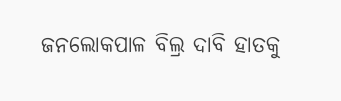ଜନଲୋକପାଳ ବିଲ୍ର ଦାବି ହାତକୁ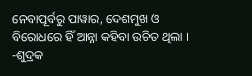ନେବାପୂର୍ବରୁ ପାୱାର, ଦେଶମୁଖ ଓ ବିରୋଧରେ ହିଁ ଆନ୍ନା କହିବା ଉଚିତ ଥିଲା ।
-ଶୁଦ୍ରକ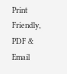Print Friendly, PDF & Email